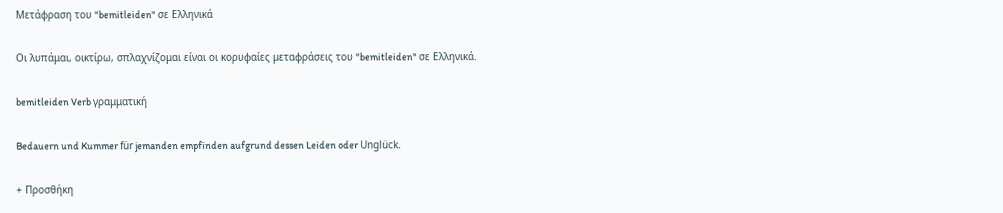Μετάφραση του "bemitleiden" σε Ελληνικά

Οι λυπάμαι, οικτίρω, σπλαχνίζομαι είναι οι κορυφαίες μεταφράσεις του "bemitleiden" σε Ελληνικά.

bemitleiden Verb γραμματική

Bedauern und Kummer für jemanden empfinden aufgrund dessen Leiden oder Unglück.

+ Προσθήκη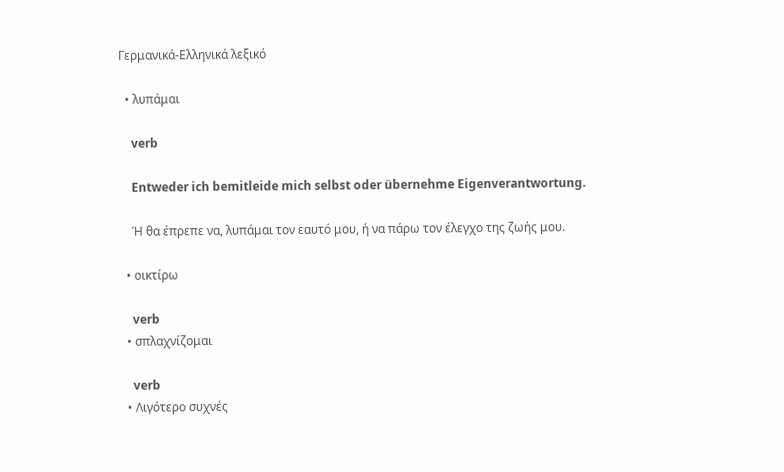Γερμανικά-Ελληνικά λεξικό

  • λυπάμαι

    verb

    Entweder ich bemitleide mich selbst oder übernehme Eigenverantwortung.

    Ή θα έπρεπε να, λυπάμαι τον εαυτό μου, ή να πάρω τον έλεγχο της ζωής μου.

  • οικτίρω

    verb
  • σπλαχνίζομαι

    verb
  • Λιγότερο συχνές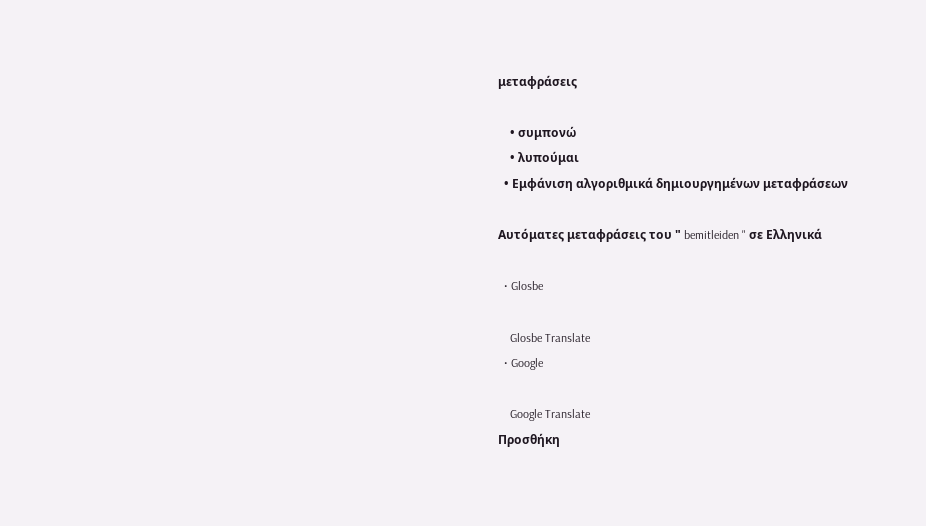μεταφράσεις

    • συμπονώ
    • λυπούμαι
  • Εμφάνιση αλγοριθμικά δημιουργημένων μεταφράσεων

Αυτόματες μεταφράσεις του " bemitleiden " σε Ελληνικά

  • Glosbe

    Glosbe Translate
  • Google

    Google Translate
Προσθήκη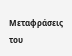Μεταφράσεις του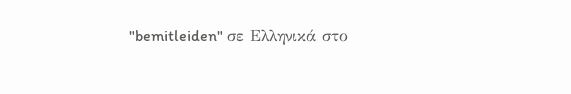"bemitleiden" σε Ελληνικά στο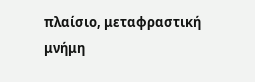πλαίσιο, μεταφραστική μνήμη